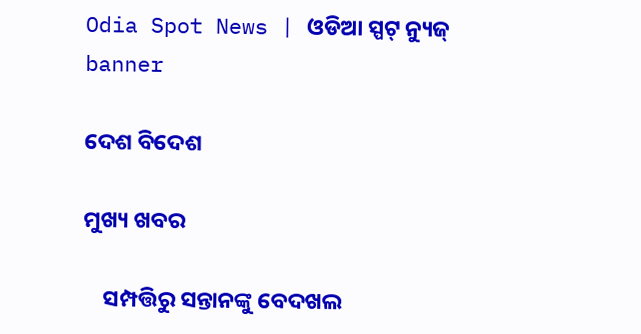Odia Spot News | ଓଡିଆ ସ୍ପଟ୍ ନ୍ୟୁଜ୍
banner

ଦେଶ ବିଦେଶ

ମୁଖ୍ୟ ଖବର

    ସମ୍ପତ୍ତିରୁ ସନ୍ତାନଙ୍କୁ ବେଦଖଲ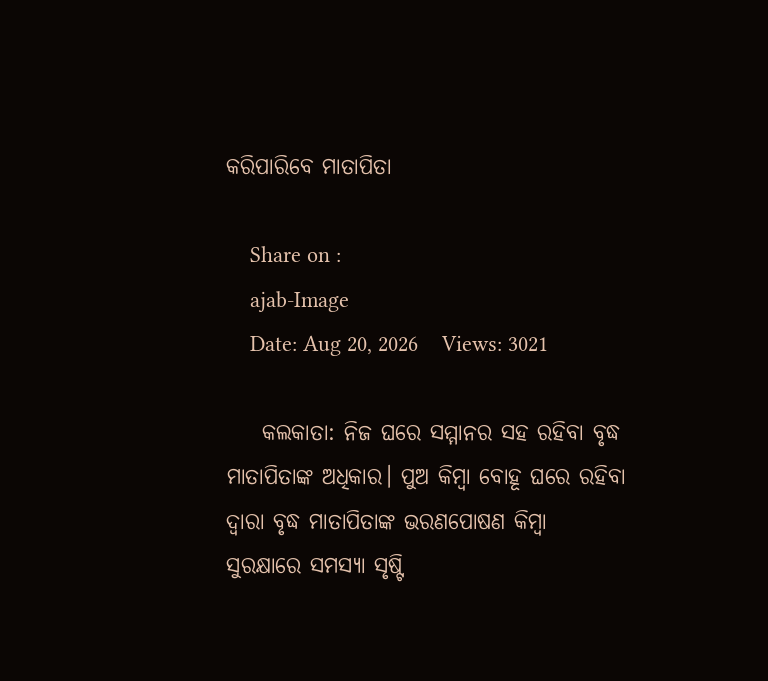କରିପାରିବେ ମାତାପିତା

    Share on :
    ajab-Image
    Date: Aug 20, 2026    Views: 3021

    କଲକାତା: ନିଜ ଘରେ ସମ୍ମାନର ସହ ରହିବା ବୃଦ୍ଧ ମାତାପିତାଙ୍କ ଅଧିକାର। ପୁଅ କିମ୍ବା ବୋହୂ ଘରେ ରହିବା ଦ୍ବାରା ବୃଦ୍ଧ ମାତାପିତାଙ୍କ ଭରଣପୋଷଣ କିମ୍ବା ସୁରକ୍ଷାରେ ସମସ୍ୟା ସୃଷ୍ଟି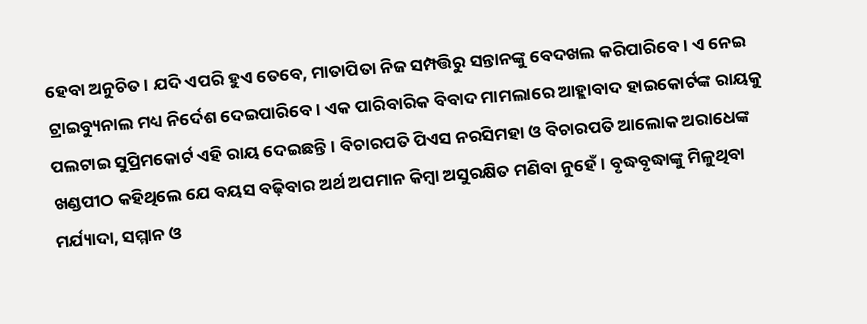ହେବା ଅନୁଚିତ। ଯଦି ଏପରି ହୁଏ ତେବେ, ମାତାପିତା ନିଜ ସମ୍ପତ୍ତିରୁ ସନ୍ତାନଙ୍କୁ ବେଦଖଲ କରିପାରିବେ। ଏ ନେଇ ଟ୍ରାଇବ୍ୟୁନାଲ ମଧ୍ୟ ନିର୍ଦେଶ ଦେଇପାରିବେ। ଏକ ପାରିବାରିକ ବିବାଦ ମାମଲାରେ ଆହ୍ଲାବାଦ ହାଇକୋର୍ଟଙ୍କ ରାୟକୁ ପଲଟାଇ ସୁପ୍ରିମକୋର୍ଟ ଏହି ରାୟ ଦେଇଛନ୍ତି। ବିଚାରପତି ପିଏସ ନରସିମହା ଓ ବିଚାରପତି ଆଲୋକ ଅରାଧେଙ୍କ ଖଣ୍ଡପୀଠ କହିଥିଲେ ଯେ ବୟସ ବଢ଼ିବାର ଅର୍ଥ ଅପମାନ କିମ୍ବା ଅସୁରକ୍ଷିତ ମଣିବା ନୁହେଁ। ବୃଦ୍ଧବୃଦ୍ଧାଙ୍କୁ ମିଳୁଥିବା ମର୍ଯ୍ୟାଦା, ସମ୍ମାନ ଓ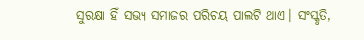ସୁରକ୍ଷା ହିଁ ସଭ୍ୟ ସମାଜର ପରିଚୟ ପାଲଟି ଥାଏ। ସଂସ୍କୃତି,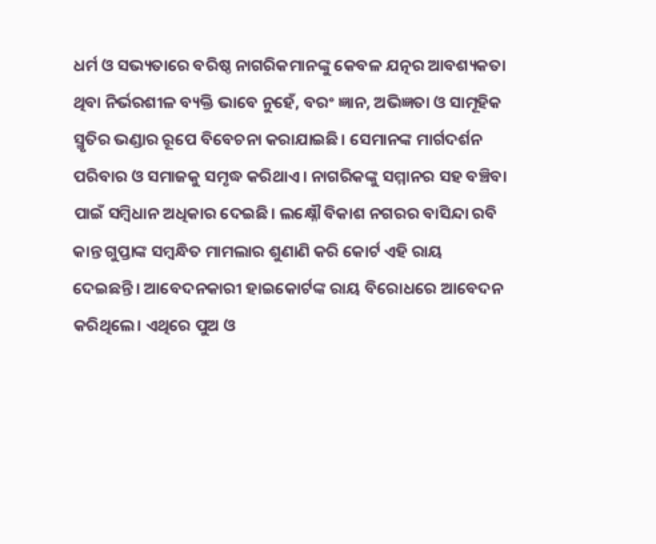ଧର୍ମ ଓ ସଭ୍ୟତାରେ ବରିଷ୍ଠ ନାଗରିକମାନଙ୍କୁ କେବଳ ଯତ୍ନର ଆବଶ୍ୟକତା ଥିବା ନିର୍ଭରଶୀଳ ବ୍ୟକ୍ତି ଭାବେ ନୁହେଁ, ବରଂ ଜ୍ଞାନ, ଅଭିଜ୍ଞତା ଓ ସାମୂହିକ ସ୍ମୃତିର ଭଣ୍ଡାର ରୂପେ ବିବେଚନା କରାଯାଇଛି। ସେମାନଙ୍କ ମାର୍ଗଦର୍ଶନ ପରିବାର ଓ ସମାଜକୁ ସମୃଦ୍ଧ କରିଥାଏ। ନାଗରିକଙ୍କୁ ସମ୍ମାନର ସହ ବଞ୍ଚିବା ପାଇଁ ସମ୍ବିଧାନ ଅଧିକାର ଦେଇଛି। ଲକ୍ଷ୍ନୌ ବିକାଶ ନଗରର ବାସିନ୍ଦା ରବି କାନ୍ତ ଗୁପ୍ତାଙ୍କ ସମ୍ବନ୍ଧିତ ମାମଲାର ଶୁଣାଣି କରି କୋର୍ଟ ଏହି ରାୟ ଦେଇଛନ୍ତି। ଆବେଦନକାରୀ ହାଇକୋର୍ଟଙ୍କ ରାୟ ବିରୋଧରେ ଆବେଦନ କରିଥିଲେ। ଏଥିରେ ପୁଅ ଓ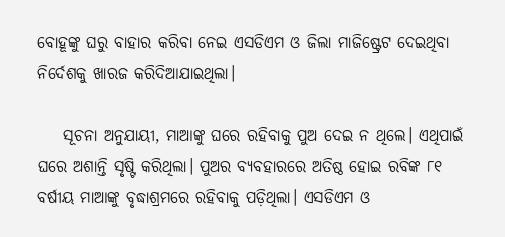ବୋହୂଙ୍କୁ ଘରୁ ବାହାର କରିବା ନେଇ ଏସଡିଏମ ଓ ଜିଲା ମାଜିଷ୍ଟ୍ରେଟ ଦେଇଥିବା ନିର୍ଦେଶକୁ ଖାରଜ କରିଦିଆଯାଇଥିଲା।

    ସୂଚନା ଅନୁଯାୟୀ, ମାଆଙ୍କୁ ଘରେ ରହିବାକୁ ପୁଅ ଦେଇ ନ ଥିଲେ। ଏଥିପାଇଁ ଘରେ ଅଶାନ୍ତି ସୃଷ୍ଟି କରିଥିଲା। ପୁଅର ବ୍ୟବହାରରେ ଅତିଷ୍ଠ ହୋଇ ରବିଙ୍କ ୮୧ ବର୍ଷୀୟ ମାଆଙ୍କୁ ବୃଦ୍ଧାଶ୍ରମରେ ରହିବାକୁ ପଡ଼ିଥିଲା। ଏସଡିଏମ ଓ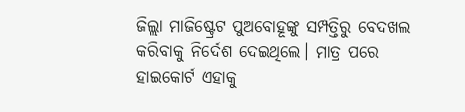ଜିଲ୍ଲା ମାଜିଷ୍ଟ୍ରେଟ ପୁଅବୋହୂଙ୍କୁ ସମ୍ପତ୍ତିରୁ ବେଦଖଲ କରିବାକୁ ନିର୍ଦେଶ ଦେଇଥିଲେ। ମାତ୍ର ପରେ ହାଇକୋର୍ଟ ଏହାକୁ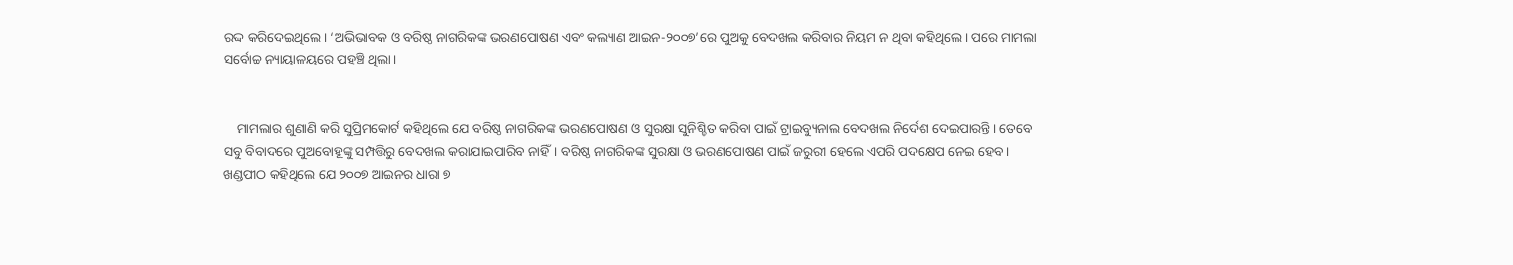ରଦ୍ଦ କରିଦେଇଥିଲେ। ‘ଅଭିଭାବକ ଓ ବରିଷ୍ଠ ନାଗରିକଙ୍କ ଭରଣପୋଷଣ ଏବଂ କଲ୍ୟାଣ ଆଇନ-୨୦୦୭’ରେ ପୁଅକୁ ବେଦଖଲ କରିବାର ନିୟମ ନ ଥିବା କହିଥିଲେ। ପରେ ମାମଲା ସର୍ବୋଚ୍ଚ ନ୍ୟାୟାଳୟରେ ପହଞ୍ଚି ଥିଲା।


    ମାମଲାର ଶୁଣାଣି କରି ସୁପ୍ରିମକୋର୍ଟ କହିଥିଲେ ଯେ ବରିଷ୍ଠ ନାଗରିକଙ୍କ ଭରଣପୋଷଣ ଓ ସୁରକ୍ଷା ସୁନିଶ୍ଚିତ କରିବା ପାଇଁ ଟ୍ରାଇବ୍ୟୁନାଲ ବେଦଖଲ ନିର୍ଦେଶ ଦେଇପାରନ୍ତି। ତେବେ ସବୁ ବିବାଦରେ ପୁଅବୋହୂଙ୍କୁ ସମ୍ପତ୍ତିରୁ ବେଦଖଲ କରାଯାଇପାରିବ ନାହିଁ। ବରିଷ୍ଠ ନାଗରିକଙ୍କ ସୁରକ୍ଷା ଓ ଭରଣପୋଷଣ ପାଇଁ ଜରୁରୀ ହେଲେ ଏପରି ପଦକ୍ଷେପ ନେଇ ହେବ। ଖଣ୍ଡପୀଠ କହିଥିଲେ ଯେ ୨୦୦୭ ଆଇନର ଧାରା ୭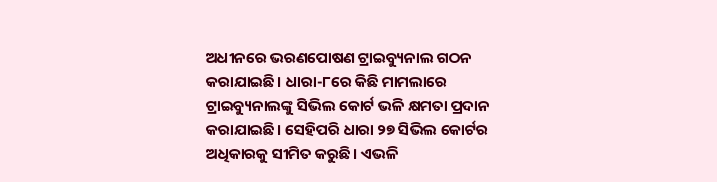ଅଧୀନରେ ଭରଣପୋଷଣ ଟ୍ରାଇବ୍ୟୁନାଲ ଗଠନ କରାଯାଇଛି। ଧାରା-୮ରେ କିଛି ମାମଲାରେ ଟ୍ରାଇବ୍ୟୁନାଲଙ୍କୁ ସିଭିଲ କୋର୍ଟ ଭଳି କ୍ଷମତା ପ୍ରଦାନ କରାଯାଇଛି। ସେହିପରି ଧାରା ୨୭ ସିଭିଲ କୋର୍ଟର ଅଧିକାରକୁ ସୀମିତ କରୁଛି। ଏଭଳି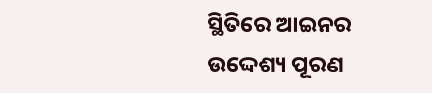ସ୍ଥିତିରେ ଆଇନର ଉଦ୍ଦେଶ୍ୟ ପୂରଣ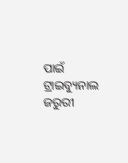ପାଇଁ ଟ୍ରାଇବ୍ୟୁନାଲ ଜରୁରୀ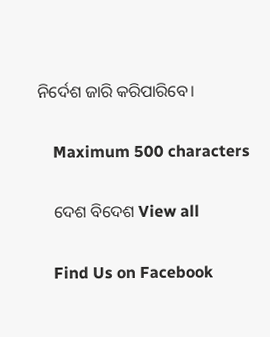ନିର୍ଦେଶ ଜାରି କରିପାରିବେ।

    Maximum 500 characters

    ଦେଶ ବିଦେଶ View all

    Find Us on Facebook